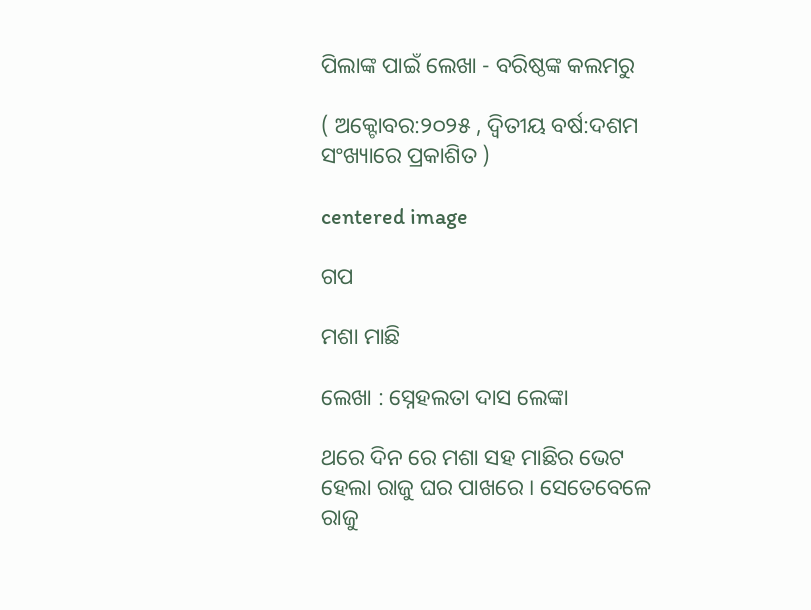ପିଲାଙ୍କ ପାଇଁ ଲେଖା - ବରିଷ୍ଠଙ୍କ କଲମରୁ

( ଅକ୍ଟୋବର:୨୦୨୫ , ଦ୍ବିତୀୟ ବର୍ଷ:ଦଶମ ସଂଖ୍ୟାରେ ପ୍ରକାଶିତ )

centered image

ଗପ

ମଶା ମାଛି

ଲେଖା : ସ୍ନେହଲତା ଦାସ ଲେଙ୍କା

ଥରେ ଦିନ ରେ ମଶା ସହ ମାଛିର ଭେଟ ହେଲା ରାଜୁ ଘର ପାଖରେ । ସେତେବେଳେ ରାଜୁ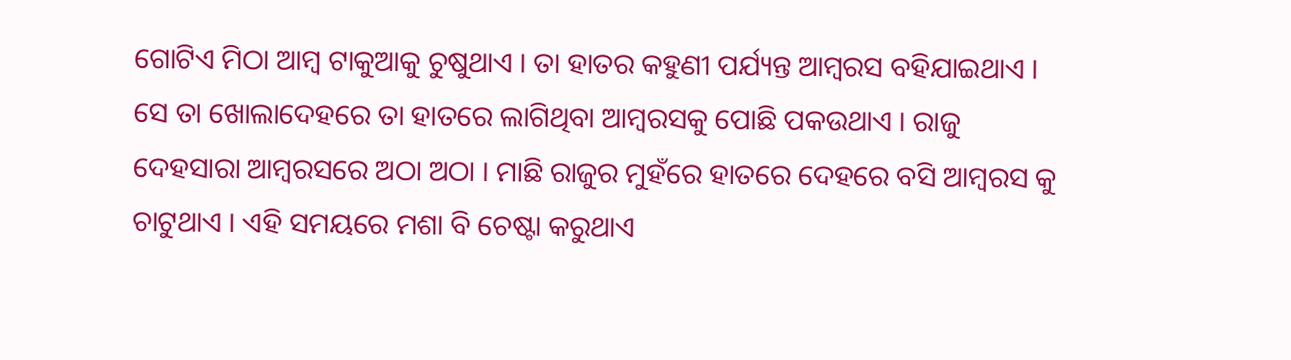ଗୋଟିଏ ମିଠା ଆମ୍ବ ଟାକୁଆକୁ ଚୁଷୁଥାଏ । ତା ହାତର କହୁଣୀ ପର୍ଯ୍ୟନ୍ତ ଆମ୍ବରସ ବହିଯାଇଥାଏ । ସେ ତା ଖୋଲାଦେହରେ ତା ହାତରେ ଲାଗିଥିବା ଆମ୍ବରସକୁ ପୋଛି ପକଉଥାଏ । ରାଜୁ ଦେହସାରା ଆମ୍ବରସରେ ଅଠା ଅଠା । ମାଛି ରାଜୁର ମୁହଁରେ ହାତରେ ଦେହରେ ବସି ଆମ୍ବରସ କୁ ଚାଟୁଥାଏ । ଏହି ସମୟରେ ମଶା ବି ଚେଷ୍ଟା କରୁଥାଏ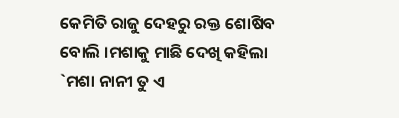କେମିତି ରାଜୁ ଦେହରୁ ରକ୍ତ ଶୋଷିବ ବୋଲି ।ମଶାକୁ ମାଛି ଦେଖି କହିଲା `ମଶା ନାନୀ ତୁ ଏ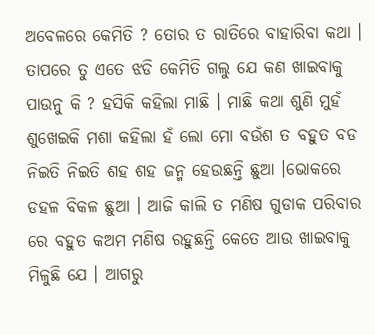ଅବେଳରେ କେମିତି ? ତୋର ତ ରାତିରେ ବାହାରିବା କଥା । ତାପରେ ତୁ ଏତେ ଝଡି କେମିତି ଗଲୁ ଯେ କଣ ଖାଇବାକୁ ପାଉନୁ କି ? ହସିକି କହିଲା ମାଛି । ମାଛି କଥା ଶୁଣି ମୁହଁ ଶୁଖେଇକି ମଶା କହିଲା ହଁ ଲୋ ମୋ ବଉଁଶ ତ ବହୁତ ବଡ ନିଇତି ନିଇତି ଶହ ଶହ ଜନ୍ମ ହେଉଛନ୍ତି ଛୁଆ ।ଭୋକରେ ଡହଳ ବିକଳ ଛୁଆ । ଆଜି କାଲି ତ ମଣିଷ ଗୁଡାକ ପରିବାର ରେ ବହୁତ କଅମ ମଣିଷ ରହୁଛନ୍ତି କେତେ ଆଉ ଖାଇବାକୁ ମିଳୁଛି ଯେ । ଆଗରୁ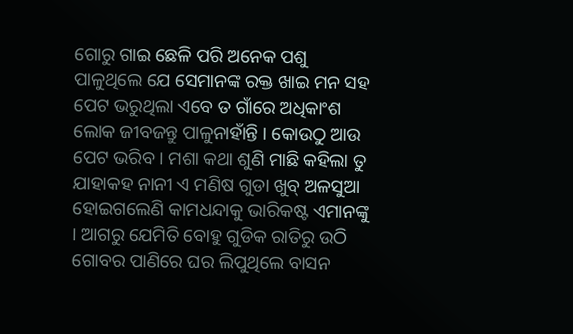ଗୋରୁ ଗାଇ ଛେଳି ପରି ଅନେକ ପଶୁ ପାଳୁଥିଲେ ଯେ ସେମାନଙ୍କ ରକ୍ତ ଖାଇ ମନ ସହ ପେଟ ଭରୁଥିଲା ଏବେ ତ ଗାଁରେ ଅଧିକାଂଶ ଲୋକ ଜୀବଜନ୍ତୁ ପାଳୁନାହାଁନ୍ତି । କୋଉଠୁ ଆଉ ପେଟ ଭରିବ । ମଶା କଥା ଶୁଣି ମାଛି କହିଲା ତୁ ଯାହାକହ ନାନୀ ଏ ମଣିଷ ଗୁଡା ଖୁବ୍ ଅଳସୁଆ ହୋଇଗଲେଣି କାମଧନ୍ଦାକୁ ଭାରିକଷ୍ଟ ଏମାନଙ୍କୁ । ଆଗରୁ ଯେମିତି ବୋହୁ ଗୁଡିକ ରାତିରୁ ଉଠି ଗୋବର ପାଣିରେ ଘର ଲିପୁଥିଲେ ବାସନ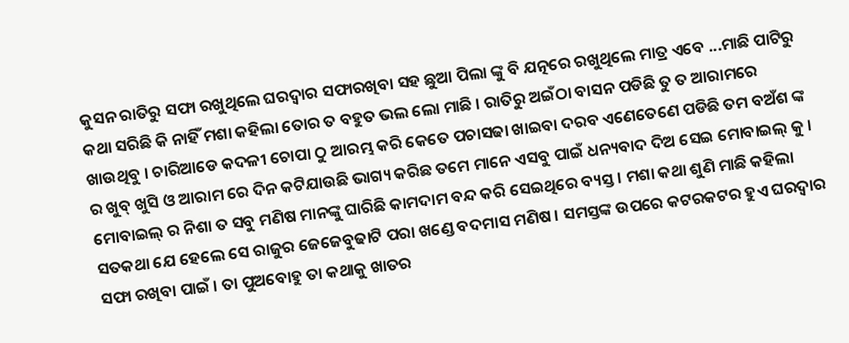କୁସନ ରାତିରୁ ସଫା ରଖୁଥିଲେ ଘରଦ୍ବାର ସଫାରଖିବା ସହ ଛୁଆ ପିଲା ଙ୍କୁ ବି ଯତ୍ନରେ ରଖୁଥିଲେ ମାତ୍ର ଏବେ ...ମାଛି ପାଟିରୁ କଥା ସରିଛି କି ନାହିଁ ମଶା କହିଲା ତୋର ତ ବହୁତ ଭଲ ଲୋ ମାଛି । ରାତିରୁ ଅଇଁଠା ବାସନ ପଡିଛି ତୁ ତ ଆରାମରେ ଖାଉଥିବୁ । ଚାରିଆଡେ କଦଳୀ ଚୋପା ଠୁ ଆରମ୍ଭ କରି କେତେ ପଚାସଢା ଖାଇବା ଦରବ ଏଣେତେଣେ ପଡିଛି ତମ ବଅଁଶ ଙ୍କ ର ଖୁବ୍ ଖୁସି ଓ ଆରାମ ରେ ଦିନ କଟିଯାଉଛି ଭାଗ୍ୟ କରିଛ ତମେ ମାନେ ଏସବୁ ପାଇଁ ଧନ୍ୟବାଦ ଦିଅ ସେଇ ମୋବାଇଲ୍ କୁ । ମୋବାଇଲ୍ ର ନିଶା ତ ସବୁ ମଣିଷ ମାନଙ୍କୁ ଘାରିଛି କାମଦାମ ବନ୍ଦ କରି ସେଇଥିରେ ବ୍ୟସ୍ତ । ମଶା କଥା ଶୁଣି ମାଛି କହିଲା ସତକଥା ଯେ ହେଲେ ସେ ରାଜୁର ଜେଜେବୁଢାଟି ପରା ଖଣ୍ଡେ ବଦମାସ ମଣିଷ । ସମସ୍ତଙ୍କ ଉପରେ କଟରକଟର ହୁଏ ଘରଦ୍ବାର ସଫା ରଖିବା ପାଇଁ । ତା ପୁଅବୋହୁ ତା କଥାକୁ ଖାତର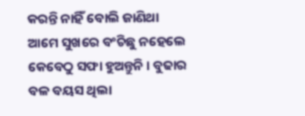କରନ୍ତି ନାହିଁ ବୋଲି ଜାଣିଥା ଆମେ ସୁଖରେ ବଂଚିଛୁ ନହେଲେ କେବେଠୁ ସଫା ହୁଅନ୍ତୁନି । ବୁଢାର ବଳ ବୟସ ଥିଲା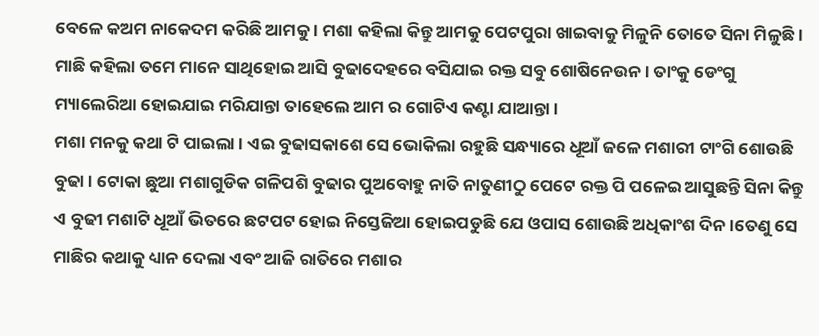ବେଳେ କଅମ ନାକେଦମ କରିଛି ଆମକୁ । ମଶା କହିଲା କିନ୍ତୁ ଆମକୁ ପେଟପୁରା ଖାଇବାକୁ ମିଳୁନି ତୋତେ ସିନା ମିଳୁଛି ।
ମାଛି କହିଲା ତମେ ମାନେ ସାଥିହୋଇ ଆସି ବୁଢାଦେହରେ ବସିଯାଇ ରକ୍ତ ସବୁ ଶୋଷିନେଉନ । ତାଂକୁ ଡେଂଗୁ ମ୍ୟାଲେରିଆ ହୋଇଯାଇ ମରିଯାନ୍ତା ତାହେଲେ ଆମ ର ଗୋଟିଏ କଣ୍ଟା ଯାଆନ୍ତା ।
ମଶା ମନକୁ କଥା ଟି ପାଇଲା । ଏଇ ବୁଢାସକାଶେ ସେ ଭୋକିଲା ରହୁଛି ସନ୍ଧ୍ୟାରେ ଧୂଆଁ ଜଳେ ମଶାରୀ ଟାଂଗି ଶୋଉଛି ବୁଢା । ଟୋକା ଛୁଆ ମଶାଗୁଡିକ ଗଳିପଶି ବୁଢାର ପୁଅବୋହୁ ନାତି ନାତୁଣୀଠୁ ପେଟେ ରକ୍ତ ପି ପଳେଇ ଆସୁଛନ୍ତି ସିନା କିନ୍ତୁ ଏ ବୁଢୀ ମଶାଟି ଧୂଆଁ ଭିତରେ ଛଟପଟ ହୋଇ ନିସ୍ତେଜିଆ ହୋଇପଡୁଛି ଯେ ଓପାସ ଶୋଉଛି ଅଧିକାଂଶ ଦିନ।ତେଣୁ ସେ ମାଛିର କଥାକୁ ଧ୍ୟାନ ଦେଲା ଏବଂ ଆଜି ରାତିରେ ମଶାର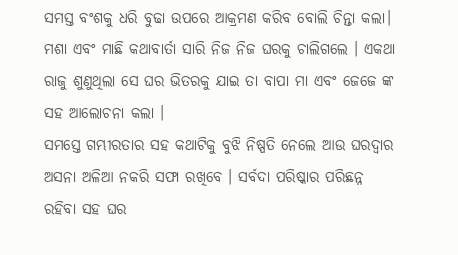ସମସ୍ତ ବଂଶକୁ ଧରି ବୁଢା ଉପରେ ଆକ୍ରମଣ କରିବ ବୋଲି ଚିନ୍ତା କଲା।
ମଶା ଏବଂ ମାଛି କଥାବାର୍ତା ସାରି ନିଜ ନିଜ ଘରକୁ ଚାଲିଗଲେ । ଏକଥା ରାଜୁ ଶୁଣୁଥିଲା ସେ ଘର ଭିତରକୁ ଯାଇ ତା ବାପା ମା ଏବଂ ଜେଜେ ଙ୍କ ସହ ଆଲୋଚନା କଲା ।
ସମସ୍ତେ ଗମ୍ଭୀରତାର ସହ କଥାଟିକୁ ବୁଝି ନିଷ୍ପତି ନେଲେ ଆଉ ଘରଦ୍ବାର ଅସନା ଅଳିଆ ନକରି ସଫା ରଖିବେ । ସର୍ବଦା ପରିଷ୍କାର ପରିଛନ୍ନ ରହିବା ସହ ଘର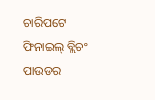ଚାରିପଟେ ଫିନାଇଲ୍ ବ୍ଲିଚଂ ପାଉଡର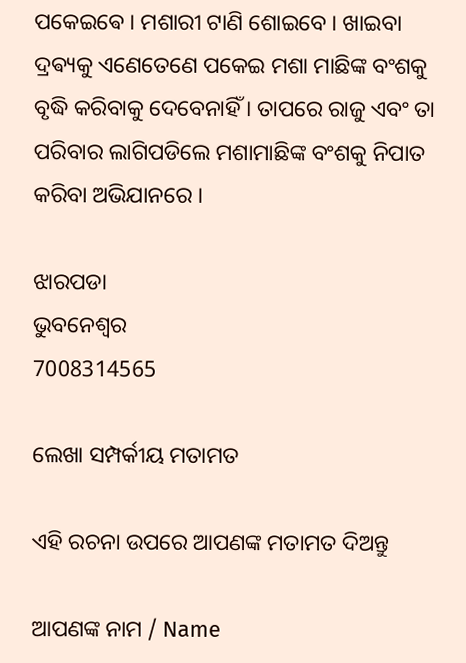ପକେଇଵେ । ମଶାରୀ ଟାଣି ଶୋଇବେ । ଖାଇବା ଦ୍ରଵ୍ୟକୁ ଏଣେତେଣେ ପକେଇ ମଶା ମାଛିଙ୍କ ବଂଶକୁ ବୃଦ୍ଧି କରିବାକୁ ଦେବେନାହିଁ । ତାପରେ ରାଜୁ ଏବଂ ତା ପରିବାର ଲାଗିପଡିଲେ ମଶାମାଛିଙ୍କ ବଂଶକୁ ନିପାତ କରିବା ଅଭିଯାନରେ ।

ଝାରପଡା
ଭୁବନେଶ୍ୱର
7008314565

ଲେଖା ସମ୍ପର୍କୀୟ ମତାମତ

ଏହି ରଚନା ଉପରେ ଆପଣଙ୍କ ମତାମତ ଦିଅନ୍ତୁ

ଆପଣଙ୍କ ନାମ / Name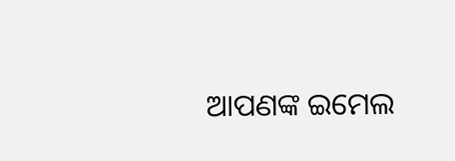ଆପଣଙ୍କ ଇମେଲ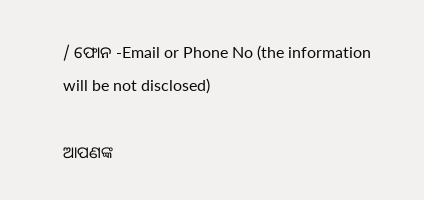/ ଫୋନ -Email or Phone No (the information will be not disclosed)

ଆପଣଙ୍କ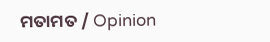ମତାମତ / Opinion